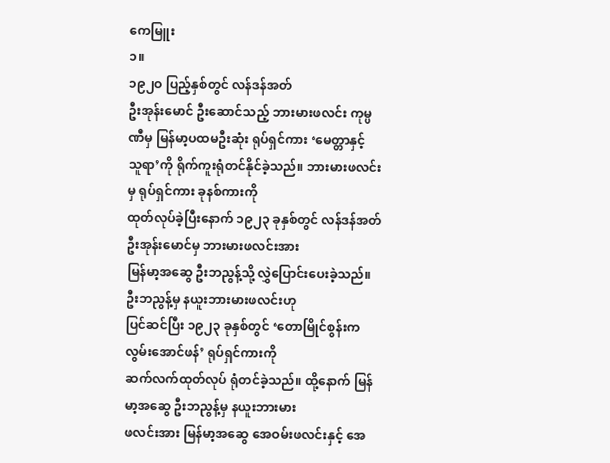ကေမြူး
၁။
၁၉၂ဝ ပြည့်နှစ်တွင် လန်ဒန်အတ်
ဦးအုန်းမောင် ဦးဆောင်သည့် ဘားမားဖလင်း ကုမ္ပဏီမှ မြန်မာ့ပထမဦးဆုံး ရုပ်ရှင်ကား ‘မေတ္တာနှင့်
သူရာ’ကို ရိုက်ကူးရုံတင်နိုင်ခဲ့သည်။ ဘားမားဖလင်းမှ ရုပ်ရှင်ကား ခုနစ်ကားကို
ထုတ်လုပ်ခဲ့ပြီးနောက် ၁၉၂၃ ခုနှစ်တွင် လန်ဒန်အတ် ဦးအုန်းမောင်မှ ဘားမားဖလင်းအား
မြန်မာ့အဆွေ ဦးဘညွန့်သို့ လွှဲပြောင်းပေးခဲ့သည်။ ဦးဘညွန့်မှ နယူးဘားမားဖလင်းဟု
ပြင်ဆင်ပြီး ၁၉၂၃ ခုနှစ်တွင် ‘တောမြိုင်စွန်းက လွမ်းအောင်ဖန်’ ရုပ်ရှင်ကားကို
ဆက်လက်ထုတ်လုပ် ရုံတင်ခဲ့သည်။ ထို့နောက် မြန်မာ့အဆွေ ဦးဘညွန့်မှ နယူးဘားမား
ဖလင်းအား မြန်မာ့အဆွေ အေဝမ်းဖလင်းနှင့် အေ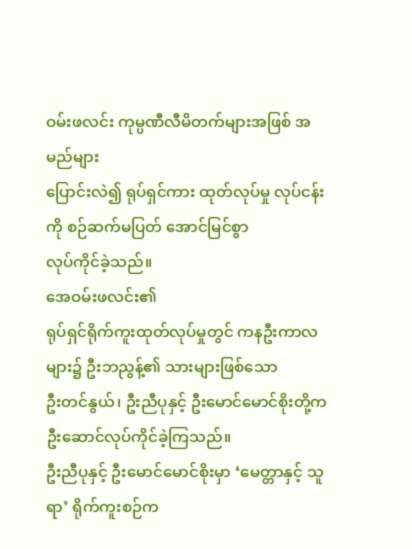ဝမ်းဖလင်း ကုမ္ပဏီလီမိတက်များအဖြစ် အမည်များ
ပြောင်းလဲ၍ ရုပ်ရှင်ကား ထုတ်လုပ်မှု လုပ်ငန်းကို စဉ်ဆက်မပြတ် အောင်မြင်စွာ
လုပ်ကိုင်ခဲ့သည်။
အေဝမ်းဖလင်း၏
ရုပ်ရှင်ရိုက်ကူးထုတ်လုပ်မှုတွင် ကနဦးကာလများ၌ ဦးဘညွန့်၏ သားများဖြစ်သော
ဦးတင်နွယ်၊ ဦးညီပုနှင့် ဦးမောင်မောင်စိုးတို့က ဦးဆောင်လုပ်ကိုင်ခဲ့ကြသည်။
ဦးညီပုနှင့် ဦးမောင်မောင်စိုးမှာ ‘မေတ္တာနှင့် သူရာ’ ရိုက်ကူးစဉ်က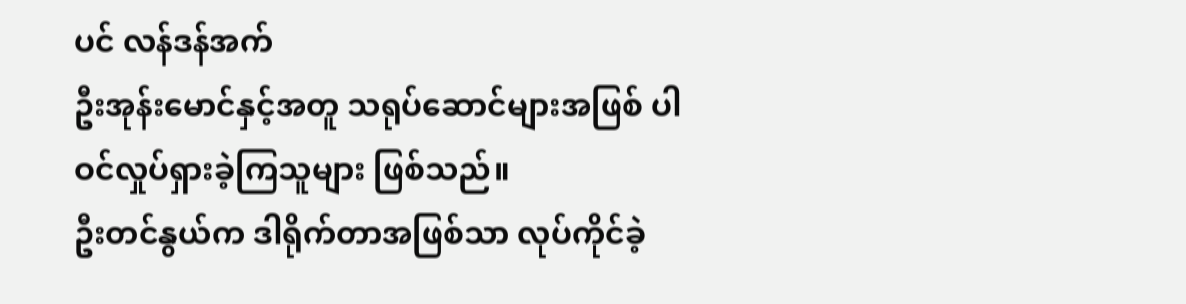ပင် လန်ဒန်အက်
ဦးအုန်းမောင်နှင့်အတူ သရုပ်ဆောင်များအဖြစ် ပါဝင်လှုပ်ရှားခဲ့ကြသူများ ဖြစ်သည်။
ဦးတင်နွယ်က ဒါရိုက်တာအဖြစ်သာ လုပ်ကိုင်ခဲ့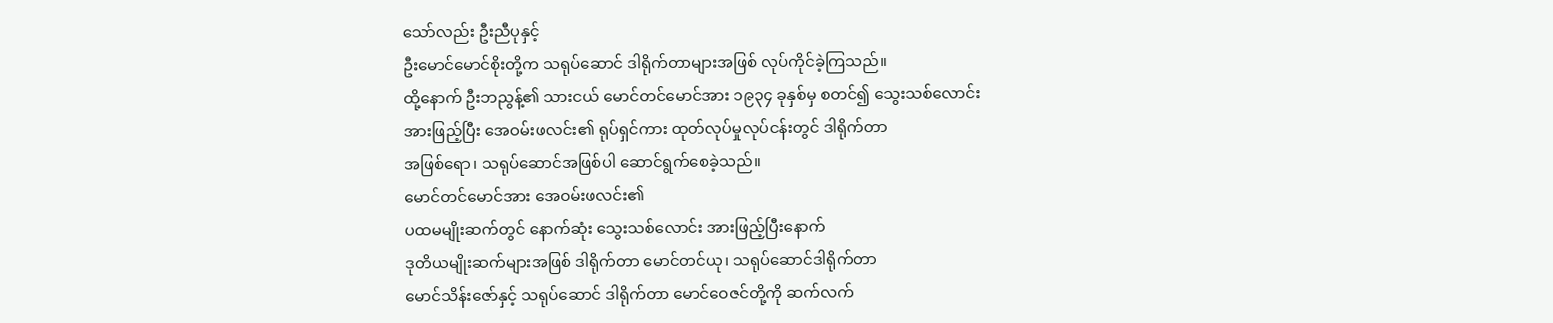သော်လည်း ဦးညီပုနှင့်
ဦးမောင်မောင်စိုးတို့က သရုပ်ဆောင် ဒါရိုက်တာများအဖြစ် လုပ်ကိုင်ခဲ့ကြသည်။
ထို့နောက် ဦးဘညွန့်၏ သားငယ် မောင်တင်မောင်အား ၁၉၃၄ ခုနှစ်မှ စတင်၍ သွေးသစ်လောင်း
အားဖြည့်ပြီး အေဝမ်းဖလင်း၏ ရုပ်ရှင်ကား ထုတ်လုပ်မှုလုပ်ငန်းတွင် ဒါရိုက်တာ
အဖြစ်ရော၊ သရုပ်ဆောင်အဖြစ်ပါ ဆောင်ရွက်စေခဲ့သည်။
မောင်တင်မောင်အား အေဝမ်းဖလင်း၏
ပထမမျိုးဆက်တွင် နောက်ဆုံး သွေးသစ်လောင်း အားဖြည့်ပြီးနောက်
ဒုတိယမျိုးဆက်များအဖြစ် ဒါရိုက်တာ မောင်တင်ယု၊ သရုပ်ဆောင်ဒါရိုက်တာ
မောင်သိန်းဇော်နှင့် သရုပ်ဆောင် ဒါရိုက်တာ မောင်ဝေဇင်တို့ကို ဆက်လက်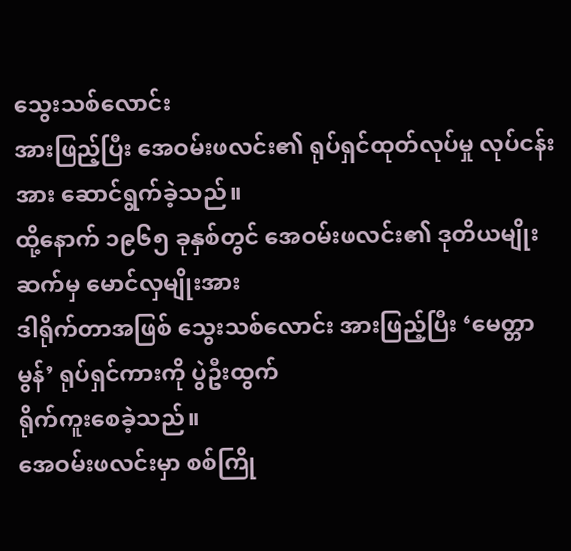သွေးသစ်လောင်း
အားဖြည့်ပြီး အေဝမ်းဖလင်း၏ ရုပ်ရှင်ထုတ်လုပ်မှု လုပ်ငန်းအား ဆောင်ရွက်ခဲ့သည်။
ထို့နောက် ၁၉၆၅ ခုနှစ်တွင် အေဝမ်းဖလင်း၏ ဒုတိယမျိုးဆက်မှ မောင်လှမျိုးအား
ဒါရိုက်တာအဖြစ် သွေးသစ်လောင်း အားဖြည့်ပြီး ‘မေတ္တာမွန်’ ရုပ်ရှင်ကားကို ပွဲဦးထွက်
ရိုက်ကူးစေခဲ့သည်။
အေဝမ်းဖလင်းမှာ စစ်ကြို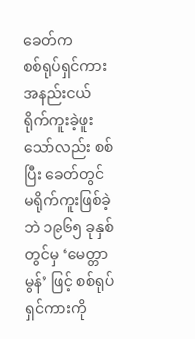ခေတ်က
စစ်ရုပ်ရှင်ကား အနည်းငယ် ရိုက်ကူးခဲ့ဖူးသော်လည်း စစ်ပြီး ခေတ်တွင်
မရိုက်ကူးဖြစ်ခဲ့ဘဲ ၁၉၆၅ ခုနှစ်တွင်မှ ‘မေတ္တာမွန်’ ဖြင့် စစ်ရုပ်ရှင်ကားကို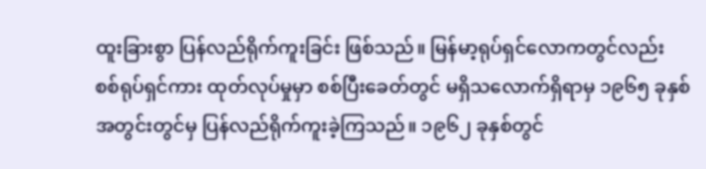ထူးခြားစွာ ပြန်လည်ရိုက်ကူးခြင်း ဖြစ်သည်။ မြန်မာ့ရုပ်ရှင်လောကတွင်လည်း
စစ်ရုပ်ရှင်ကား ထုတ်လုပ်မှုမှာ စစ်ပြီးခေတ်တွင် မရှိသလောက်ရှိရာမှ ၁၉၆၅ ခုနှစ်
အတွင်းတွင်မှ ပြန်လည်ရိုက်ကူးခဲ့ကြသည်။ ၁၉၆၂ ခုနှစ်တွင်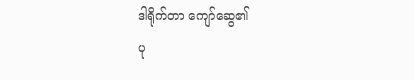ဒါရိုက်တာ ကျော်ဆွေ၏
ပု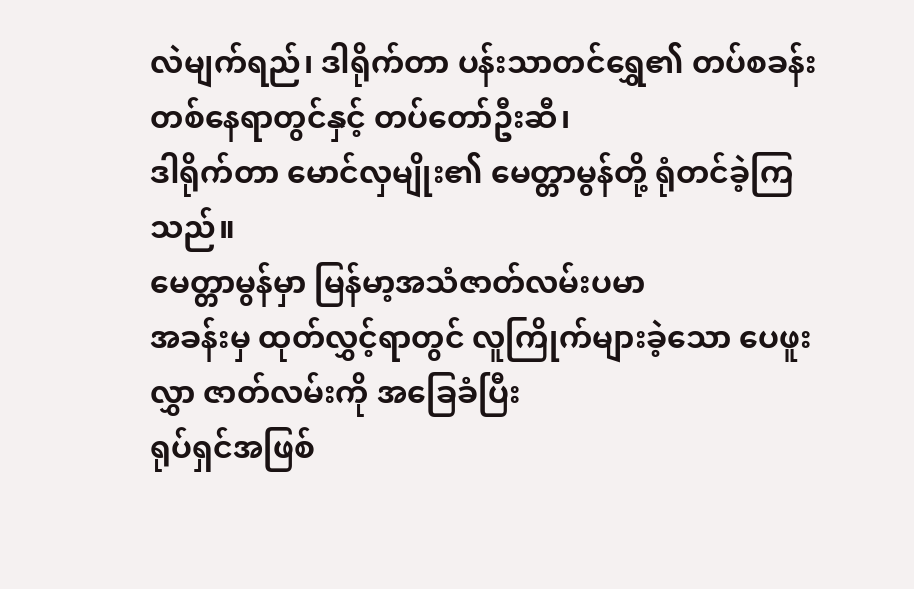လဲမျက်ရည်၊ ဒါရိုက်တာ ပန်းသာတင်ရွှေ၏ တပ်စခန်း တစ်နေရာတွင်နှင့် တပ်တော်ဦးဆီ၊
ဒါရိုက်တာ မောင်လှမျိုး၏ မေတ္တာမွန်တို့ ရုံတင်ခဲ့ကြသည်။
မေတ္တာမွန်မှာ မြန်မာ့အသံဇာတ်လမ်းပမာ
အခန်းမှ ထုတ်လွှင့်ရာတွင် လူကြိုက်များခဲ့သော ပေဖူးလွှာ ဇာတ်လမ်းကို အခြေခံပြီး
ရုပ်ရှင်အဖြစ်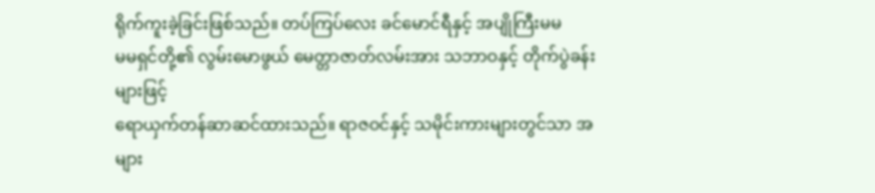ရိုက်ကူးခဲ့ခြင်းဖြစ်သည်။ တပ်ကြပ်လေး ခင်မောင်ရီနှင့် အပျိုကြီးမမ
မမရှင်တို့၏ လွမ်းမောဖွယ် မေတ္တာဇာတ်လမ်းအား သဘာဝနှင့် တိုက်ပွဲခန်းများဖြင့်
ရောယှက်တန်ဆာဆင်ထားသည်။ ရာဇဝင်နှင့် သမိုင်းကားများတွင်သာ အများ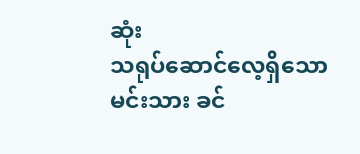ဆုံး
သရုပ်ဆောင်လေ့ရှိသော မင်းသား ခင်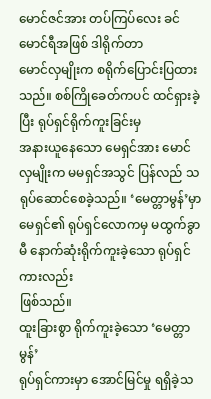မောင်ဇင်အား တပ်ကြပ်လေး ခင်မောင်ရီအဖြစ် ဒါရိုက်တာ
မောင်လှမျိုးက စရိုက်ပြောင်းပြထားသည်။ စစ်ကြိုခေတ်ကပင် ထင်ရှားခဲ့ပြီး ရုပ်ရှင်ရိုက်ကူးခြင်းမှ
အနားယူနေသော မေရှင်အား မောင်လှမျိုးက မမရှင်အသွင် ပြန်လည် သရုပ်ဆောင်စေခဲ့သည်။ ‘မေတ္တာမွန်’မှာ
မေရှင်၏ ရုပ်ရှင်လောကမှ မထွက်ခွာမီ နောက်ဆုံးရိုက်ကူးခဲ့သော ရုပ်ရှင်ကားလည်း
ဖြစ်သည်။
ထူးခြားစွာ ရိုက်ကူးခဲ့သော ‘မေတ္တာမွန်’
ရုပ်ရှင်ကားမှာ အောင်မြင်မှု ရရှိခဲ့သ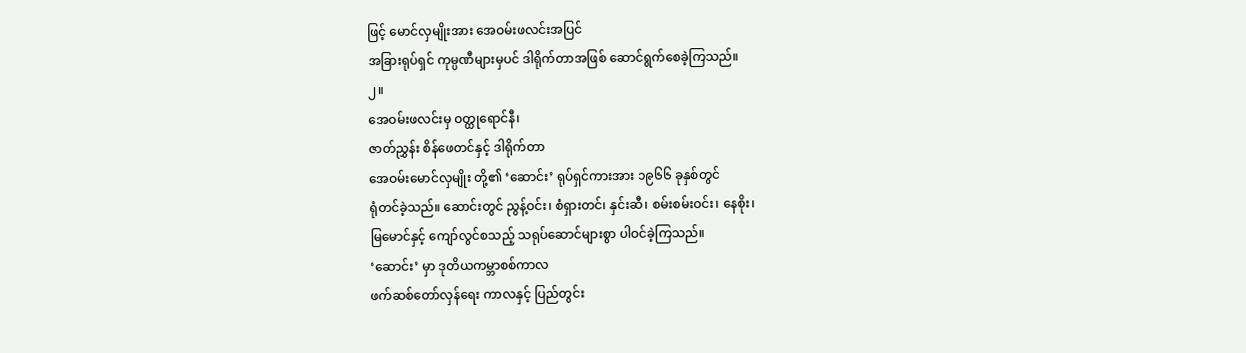ဖြင့် မောင်လှမျိုးအား အေဝမ်းဖလင်းအပြင်
အခြားရုပ်ရှင် ကုမ္ပဏီများမှပင် ဒါရိုက်တာအဖြစ် ဆောင်ရွက်စေခဲ့ကြသည်။
၂။
အေဝမ်းဖလင်းမှ ဝတ္ထုရောင်နီ၊
ဇာတ်ညွှန်း စိန်ဖေတင်နှင့် ဒါရိုက်တာ
အေဝမ်းမောင်လှမျိုး တို့၏ ‘ဆောင်း’ ရုပ်ရှင်ကားအား ၁၉၆၆ ခုနှစ်တွင်
ရုံတင်ခဲ့သည်။ ဆောင်းတွင် ညွန့်ဝင်း၊ စံရှားတင်၊ နှင်းဆီ၊ စမ်းစမ်းဝင်း၊ နေစိုး၊
မြမောင်နှင့် ကျော်လွင်စသည့် သရုပ်ဆောင်များစွာ ပါဝင်ခဲ့ကြသည်။
‘ဆောင်း’ မှာ ဒုတိယကမ္ဘာစစ်ကာလ
ဖက်ဆစ်တော်လှန်ရေး ကာလနှင့် ပြည်တွင်း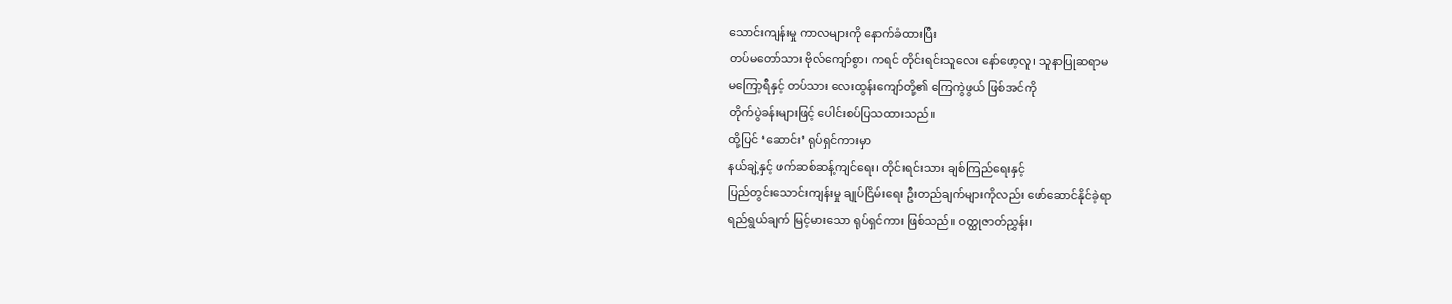သောင်းကျန်းမှု ကာလများကို နောက်ခံထားပြီး
တပ်မတော်သား ဗိုလ်ကျော်စွာ၊ ကရင် တိုင်းရင်းသူလေး နော်ဖော့လူ၊ သူနာပြုဆရာမ
မကြော့ရီနှင့် တပ်သား လေးထွန်းကျော်တို့၏ ကြေကွဲဖွယ် ဖြစ်အင်ကို
တိုက်ပွဲခန်းများဖြင့် ပေါင်းစပ်ပြသထားသည်။
ထို့ပြင် ‘ဆောင်း’ ရုပ်ရှင်ကားမှာ
နယ်ချဲ့နှင့် ဖက်ဆစ်ဆန့်ကျင်ရေး၊ တိုင်းရင်းသား ချစ်ကြည်ရေးနှင့်
ပြည်တွင်းသောင်းကျန်းမှု ချုပ်ငြိမ်းရေး ဦးတည်ချက်များကိုလည်း ဖော်ဆောင်နိုင်ခဲ့ရာ
ရည်ရွယ်ချက် မြင့်မားသော ရုပ်ရှင်ကား ဖြစ်သည်။ ဝတ္ထုဇာတ်ညွှန်း၊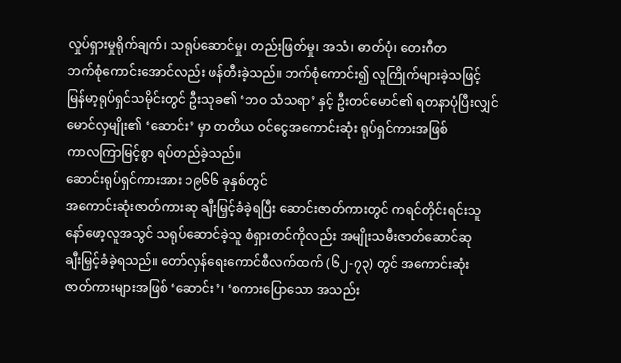လှုပ်ရှားမှုရိုက်ချက်၊ သရုပ်ဆောင်မှု၊ တည်းဖြတ်မှု၊ အသံ၊ ဓာတ်ပုံ၊ တေးဂီတ
ဘက်စုံကောင်းအောင်လည်း ဖန်တီးခဲ့သည်။ ဘက်စုံကောင်း၍ လူကြိုက်များခဲ့သဖြင့်
မြန်မာ့ရုပ်ရှင်သမိုင်းတွင် ဦးသုခ၏ ‘ဘဝ သံသရာ’ နှင့် ဦးတင်မောင်၏ ရတနာပုံပြီးလျှင်
မောင်လှမျိုး၏ ‘ဆောင်း’ မှာ တတိယ ဝင်ငွေအကောင်းဆုံး ရုပ်ရှင်ကားအဖြစ်
ကာလကြာမြင့်စွာ ရပ်တည်ခဲ့သည်။
ဆောင်းရုပ်ရှင်ကားအား ၁၉၆၆ ခုနှစ်တွင်
အကောင်းဆုံးဇာတ်ကားဆု ချီးမြှင့်ခံခဲ့ရပြီး ဆောင်းဇာတ်ကားတွင် ကရင်တိုင်းရင်းသူ
နော်ဖော့လူအသွင် သရုပ်ဆောင်ခဲ့သူ စံရှားတင်ကိုလည်း အမျိုးသမီးဇာတ်ဆောင်ဆု
ချီးမြှင့်ခံခဲ့ရသည်။ တော်လှန်ရေးကောင်စီလက်ထက် (၆၂-၇၃) တွင် အကောင်းဆုံး
ဇာတ်ကားများအဖြစ် ‘ဆောင်း’၊ ‘စကားပြောသော အသည်း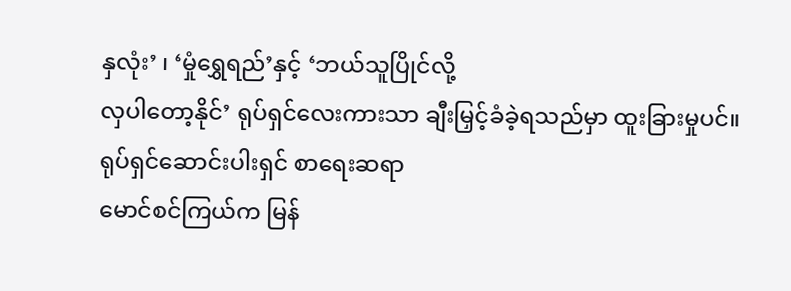နှလုံး’ ၊ ‘မှုံရွှေရည်’နှင့် ‘ဘယ်သူပြိုင်လို့
လှပါတော့နိုင်’ ရုပ်ရှင်လေးကားသာ ချီးမြှင့်ခံခဲ့ရသည်မှာ ထူးခြားမှုပင်။
ရုပ်ရှင်ဆောင်းပါးရှင် စာရေးဆရာ
မောင်စင်ကြယ်က မြန်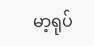မာ့ရုပ်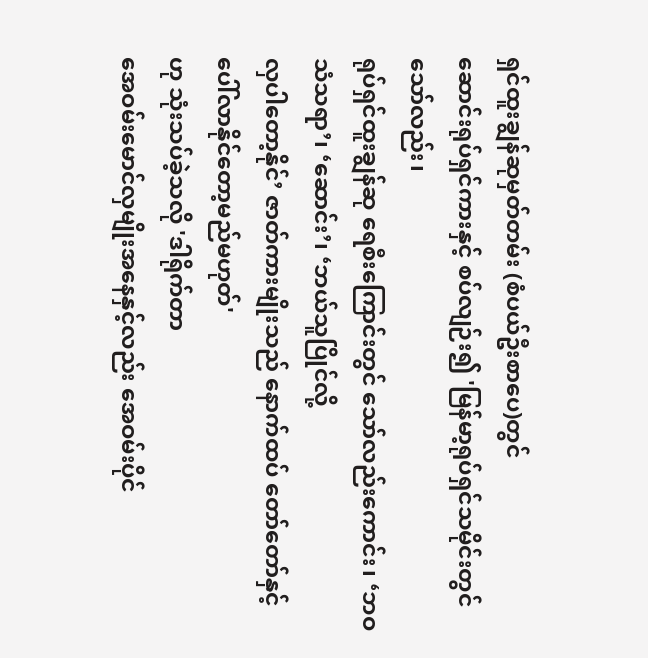ရှင်ထူးချွန်ဆုမှတ်တမ်း (စံပယ်ဦးစာပေ)တွင်
ဆောင်းရုပ်ရှင်ကားနှင့် စပ်လျဉ်း၍ 'မြန်မာ့ရုပ်ရှင်သမိုင်းတွင်သော်လည်း၊
ရုပ်ရှင်ထူးချွန်ဆု ရေစီးကြောင်းတွင် သော်လည်းကောင်း၊ ‘ဘဝသံသရာ’၊ ‘ဆောင်း’၊ ‘ဘယ်သူပြိုင်လို့
လှပါတော့နိုင်’ ဇာတ်ကားမျိုးသည် နောက်ထပ် တော်တော်နှင့် ပေါ်လာနိုင်တော့မည်မဟုတ်'
ဟု သုံးသပ်ခဲ့သလို 'ဒါရိုက်တာ
အေဝမ်းမောင်လှမျိုးအနေနှင့်လည်း အေဝမ်းပိုင်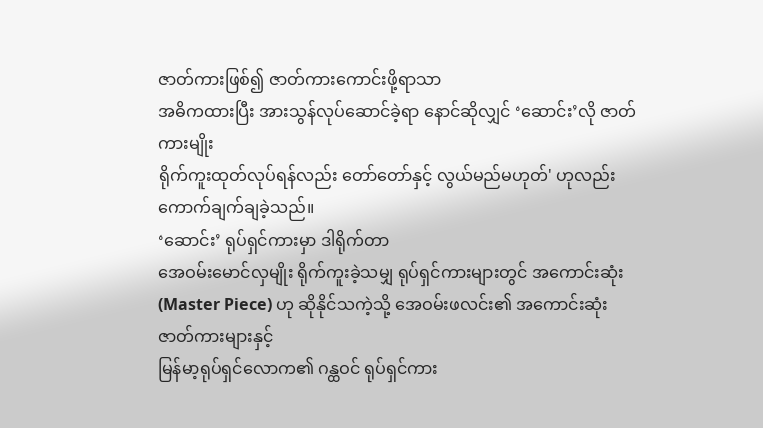ဇာတ်ကားဖြစ်၍ ဇာတ်ကားကောင်းဖို့ရာသာ
အဓိကထားပြီး အားသွန်လုပ်ဆောင်ခဲ့ရာ နောင်ဆိုလျှင် ‘ဆောင်း’လို ဇာတ်ကားမျိုး
ရိုက်ကူးထုတ်လုပ်ရန်လည်း တော်တော်နှင့် လွယ်မည်မဟုတ်' ဟုလည်း
ကောက်ချက်ချခဲ့သည်။
‘ဆောင်း’ ရုပ်ရှင်ကားမှာ ဒါရိုက်တာ
အေဝမ်းမောင်လှမျိုး ရိုက်ကူးခဲ့သမျှ ရုပ်ရှင်ကားများတွင် အကောင်းဆုံး (Master Piece) ဟု ဆိုနိုင်သကဲ့သို့ အေဝမ်းဖလင်း၏ အကောင်းဆုံးဇာတ်ကားများနှင့်
မြန်မာ့ရုပ်ရှင်လောက၏ ဂန္ထဝင် ရုပ်ရှင်ကား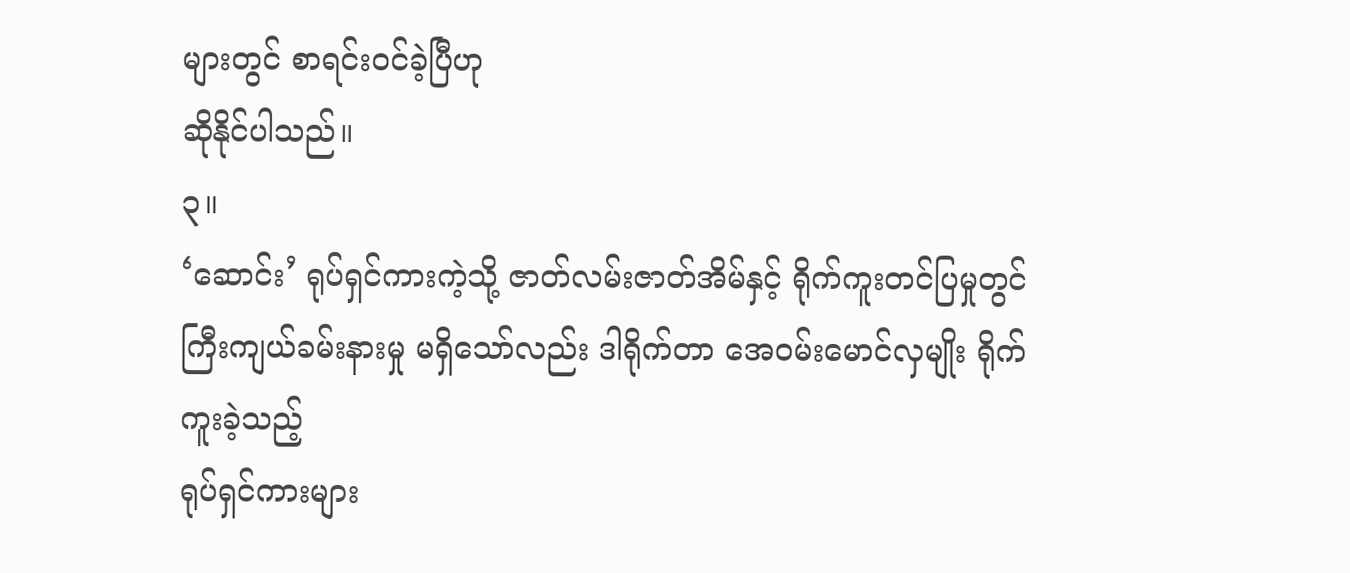များတွင် စာရင်းဝင်ခဲ့ပြီဟု
ဆိုနိုင်ပါသည်။
၃။
‘ဆောင်း’ ရုပ်ရှင်ကားကဲ့သို့ ဇာတ်လမ်းဇာတ်အိမ်နှင့် ရိုက်ကူးတင်ပြမှုတွင်
ကြီးကျယ်ခမ်းနားမှု မရှိသော်လည်း ဒါရိုက်တာ အေဝမ်းမောင်လှမျိုး ရိုက်ကူးခဲ့သည့်
ရုပ်ရှင်ကားများ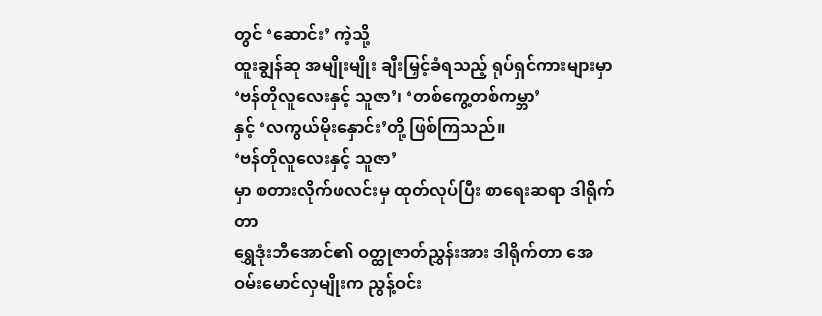တွင် ‘ဆောင်း’ ကဲ့သို့
ထူးချွန်ဆု အမျိုးမျိုး ချီးမြှင့်ခံရသည့် ရုပ်ရှင်ကားများမှာ ‘ဗန်တိုလူလေးနှင့် သူဇာ’၊ ‘တစ်ကွေ့တစ်ကမ္ဘာ’
နှင့် ‘လကွယ်မိုးနှောင်း’တို့ ဖြစ်ကြသည်။
‘ဗန်တိုလူလေးနှင့် သူဇာ’
မှာ စတားလိုက်ဖလင်းမှ ထုတ်လုပ်ပြီး စာရေးဆရာ ဒါရိုက်တာ
ရွှေဒုံးဘီအောင်၏ ဝတ္ထုဇာတ်ညွှန်းအား ဒါရိုက်တာ အေဝမ်းမောင်လှမျိုးက ညွန့်ဝင်း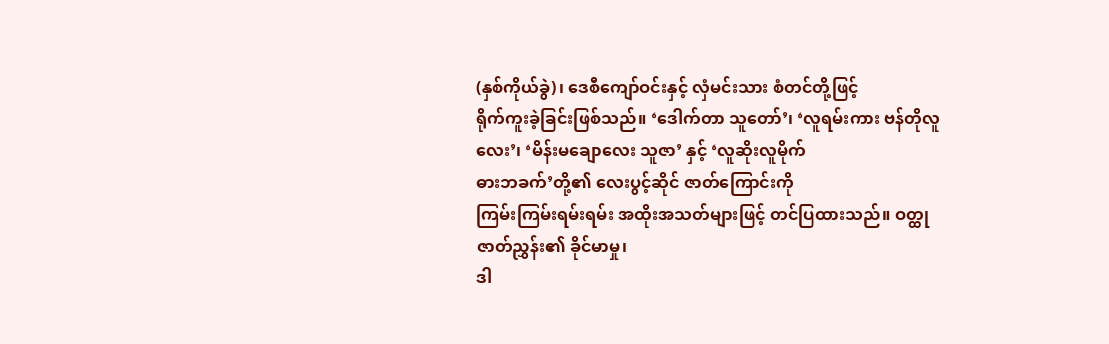(နှစ်ကိုယ်ခွဲ)၊ ဒေစီကျော်ဝင်းနှင့် လှံမင်းသား စံတင်တို့ဖြင့်
ရိုက်ကူးခဲ့ခြင်းဖြစ်သည်။ ‘ဒေါက်တာ သူတော်’၊ ‘လူရမ်းကား ဗန်တိုလူလေး’၊ ‘မိန်းမချောလေး သူဇာ’ နှင့် ‘လူဆိုးလူမိုက်
ဓားဘခက်’တို့၏ လေးပွင့်ဆိုင် ဇာတ်ကြောင်းကို
ကြမ်းကြမ်းရမ်းရမ်း အထိုးအသတ်များဖြင့် တင်ပြထားသည်။ ဝတ္ထုဇာတ်ညွှန်း၏ ခိုင်မာမှု၊
ဒါ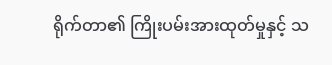ရိုက်တာ၏ ကြိုးပမ်းအားထုတ်မှုနှင့် သ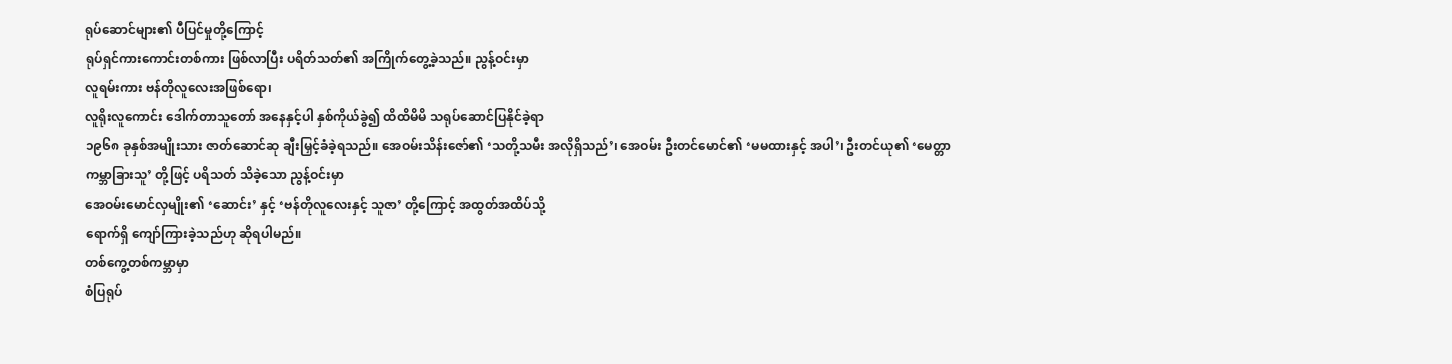ရုပ်ဆောင်များ၏ ပီပြင်မှုတို့ကြောင့်
ရုပ်ရှင်ကားကောင်းတစ်ကား ဖြစ်လာပြီး ပရိတ်သတ်၏ အကြိုက်တွေ့ခဲ့သည်။ ညွန့်ဝင်းမှာ
လူရမ်းကား ဗန်တိုလူလေးအဖြစ်ရော၊
လူရိုးလူကောင်း ဒေါက်တာသူတော် အနေနှင့်ပါ နှစ်ကိုယ်ခွဲ၍ ထိထိမိမိ သရုပ်ဆောင်ပြနိုင်ခဲ့ရာ
၁၉၆၈ ခုနှစ်အမျိုးသား ဇာတ်ဆောင်ဆု ချီးမြှင့်ခံခဲ့ရသည်။ အေဝမ်းသိန်းဇော်၏ ‘သတို့သမီး အလိုရှိသည်’၊ အေဝမ်း ဦးတင်မောင်၏ ‘မမထားနှင့် အပါ’၊ ဦးတင်ယု၏ ‘မေတ္တာ
ကမ္ဘာခြားသူ’ တို့ဖြင့် ပရိသတ် သိခဲ့သော ညွန့်ဝင်းမှာ
အေဝမ်းမောင်လှမျိုး၏ ‘ဆောင်း’ နှင့် ‘ဗန်တိုလူလေးနှင့် သူဇာ’ တို့ကြောင့် အထွတ်အထိပ်သို့
ရောက်ရှိ ကျော်ကြားခဲ့သည်ဟု ဆိုရပါမည်။
တစ်ကွေ့တစ်ကမ္ဘာမှာ
စံပြရုပ်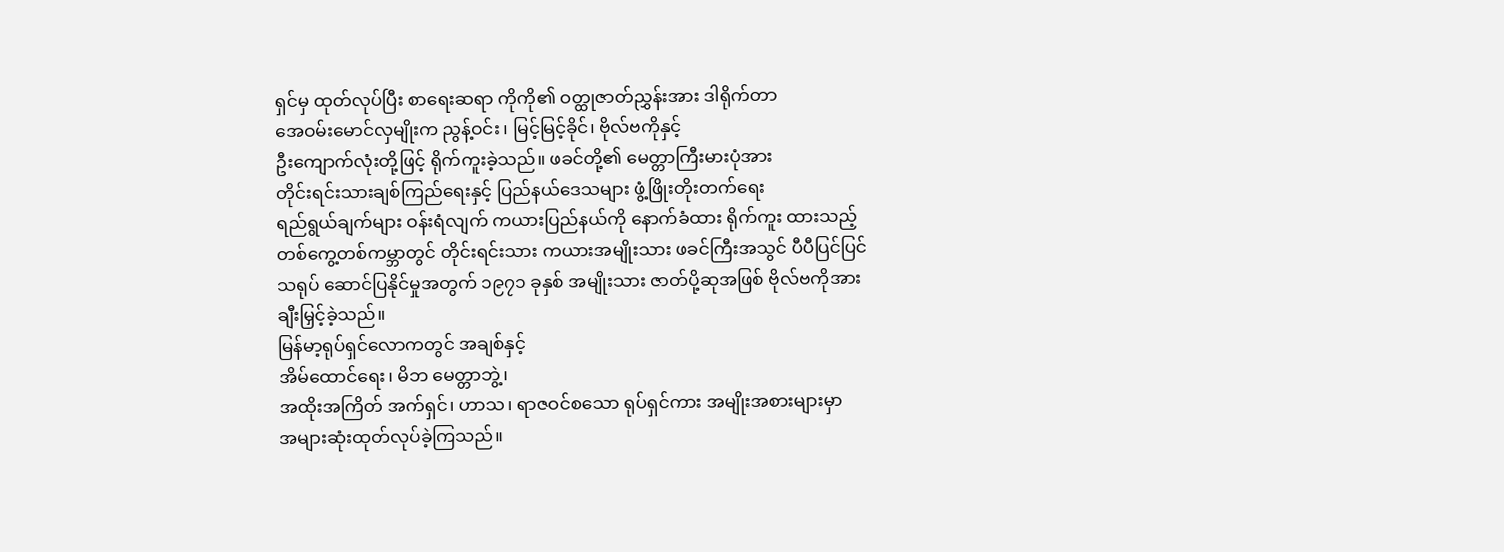ရှင်မှ ထုတ်လုပ်ပြီး စာရေးဆရာ ကိုကို၏ ဝတ္ထုဇာတ်ညွှန်းအား ဒါရိုက်တာ
အေဝမ်းမောင်လှမျိုးက ညွန့်ဝင်း၊ မြင့်မြင့်ခိုင်၊ ဗိုလ်ဗကိုနှင့်
ဦးကျောက်လုံးတို့ဖြင့် ရိုက်ကူးခဲ့သည်။ ဖခင်တို့၏ မေတ္တာကြီးမားပုံအား
တိုင်းရင်းသားချစ်ကြည်ရေးနှင့် ပြည်နယ်ဒေသများ ဖွံ့ဖြိုးတိုးတက်ရေး
ရည်ရွယ်ချက်များ ဝန်းရံလျက် ကယားပြည်နယ်ကို နောက်ခံထား ရိုက်ကူး ထားသည့်
တစ်ကွေ့တစ်ကမ္ဘာတွင် တိုင်းရင်းသား ကယားအမျိုးသား ဖခင်ကြီးအသွင် ပီပီပြင်ပြင်
သရုပ် ဆောင်ပြနိုင်မှုအတွက် ၁၉၇၁ ခုနှစ် အမျိုးသား ဇာတ်ပို့ဆုအဖြစ် ဗိုလ်ဗကိုအား
ချီးမြှင့်ခဲ့သည်။
မြန်မာ့ရုပ်ရှင်လောကတွင် အချစ်နှင့်
အိမ်ထောင်ရေး၊ မိဘ မေတ္တာဘွဲ့၊
အထိုးအကြိတ် အက်ရှင်၊ ဟာသ၊ ရာဇဝင်စသော ရုပ်ရှင်ကား အမျိုးအစားများမှာ
အများဆုံးထုတ်လုပ်ခဲ့ကြသည်။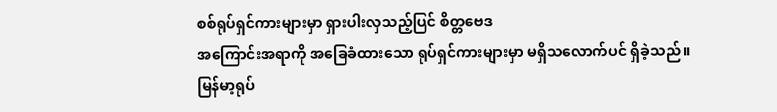စစ်ရုပ်ရှင်ကားများမှာ ရှားပါးလှသည့်ပြင် စိတ္တဗေဒ
အကြောင်းအရာကို အခြေခံထားသော ရုပ်ရှင်ကားများမှာ မရှိသလောက်ပင် ရှိခဲ့သည်။
မြန်မာ့ရုပ်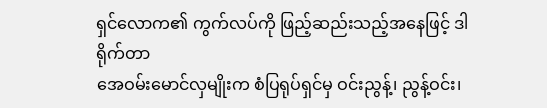ရှင်လောက၏ ကွက်လပ်ကို ဖြည့်ဆည်းသည့်အနေဖြင့် ဒါရိုက်တာ
အေဝမ်းမောင်လှမျိုးက စံပြရုပ်ရှင်မှ ဝင်းညွန့်၊ ညွန့်ဝင်း၊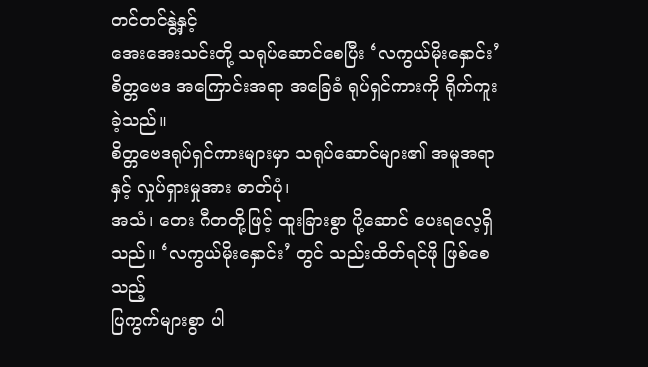တင်တင်နွဲ့နှင့်
အေးအေးသင်းတို့ သရုပ်ဆောင်စေပြီး ‘လကွယ်မိုးနှောင်း’ စိတ္တဗေဒ အကြောင်းအရာ အခြေခံ ရုပ်ရှင်ကားကို ရိုက်ကူးခဲ့သည်။
စိတ္တဗေဒရုပ်ရှင်ကားများမှာ သရုပ်ဆောင်များ၏ အမူအရာနှင့် လှုပ်ရှားမှုအား ဓာတ်ပုံ၊
အသံ၊ တေး ဂီတတို့ဖြင့် ထူးခြားစွာ ပို့ဆောင် ပေးရလေ့ရှိသည်။ ‘လကွယ်မိုးနှောင်း’ တွင် သည်းထိတ်ရင်ဖို ဖြစ်စေသည့်
ပြကွက်များစွာ ပါ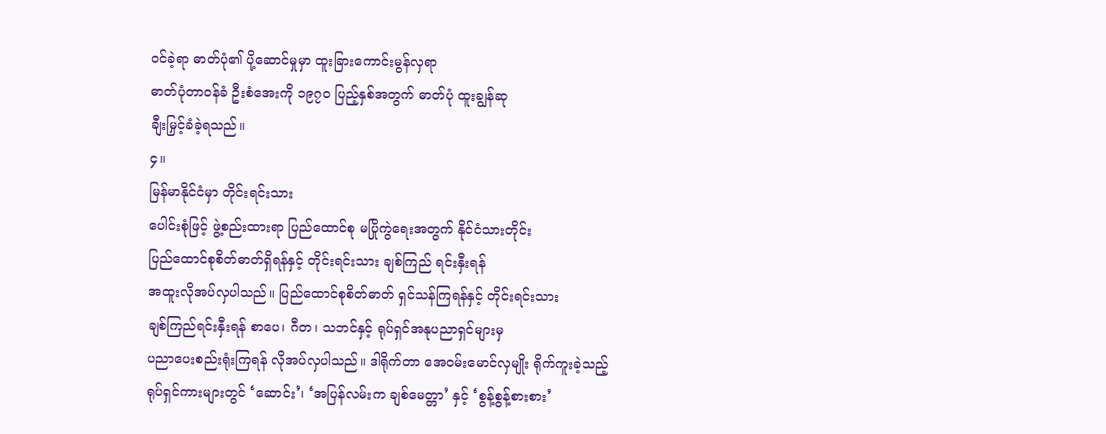ဝင်ခဲ့ရာ ဓာတ်ပုံ၏ ပို့ဆောင်မှုမှာ ထူးခြားကောင်းမွန်လှရာ
ဓာတ်ပုံတာဝန်ခံ ဦးစံအေးကို ၁၉၇ဝ ပြည့်နှစ်အတွက် ဓာတ်ပုံ ထူးချွန်ဆု
ချီးမြှင့်ခံခဲ့ရသည်။
၄။
မြန်မာနိုင်ငံမှာ တိုင်းရင်းသား
ပေါင်းစုံဖြင့် ဖွဲ့စည်းထားရာ ပြည်ထောင်စု မပြိုကွဲရေးအတွက် နိုင်ငံသားတိုင်း
ပြည်ထောင်စုစိတ်ဓာတ်ရှိရန်နှင့် တိုင်းရင်းသား ချစ်ကြည် ရင်းနှီးရန်
အထူးလိုအပ်လှပါသည်။ ပြည်ထောင်စုစိတ်ဓာတ် ရှင်သန်ကြရန်နှင့် တိုင်းရင်းသား
ချစ်ကြည်ရင်းနှီးရန် စာပေ၊ ဂီတ၊ သဘင်နှင့် ရုပ်ရှင်အနုပညာရှင်များမှ
ပညာပေးစည်းရုံးကြရန် လိုအပ်လှပါသည်။ ဒါရိုက်တာ အေဝမ်းမောင်လှမျိုး ရိုက်ကူးခဲ့သည့်
ရုပ်ရှင်ကားများတွင် ‘ဆောင်း’၊ ‘အပြန်လမ်းက ချစ်မေတ္တာ’ နှင့် ‘စွန့်စွန့်စားစား’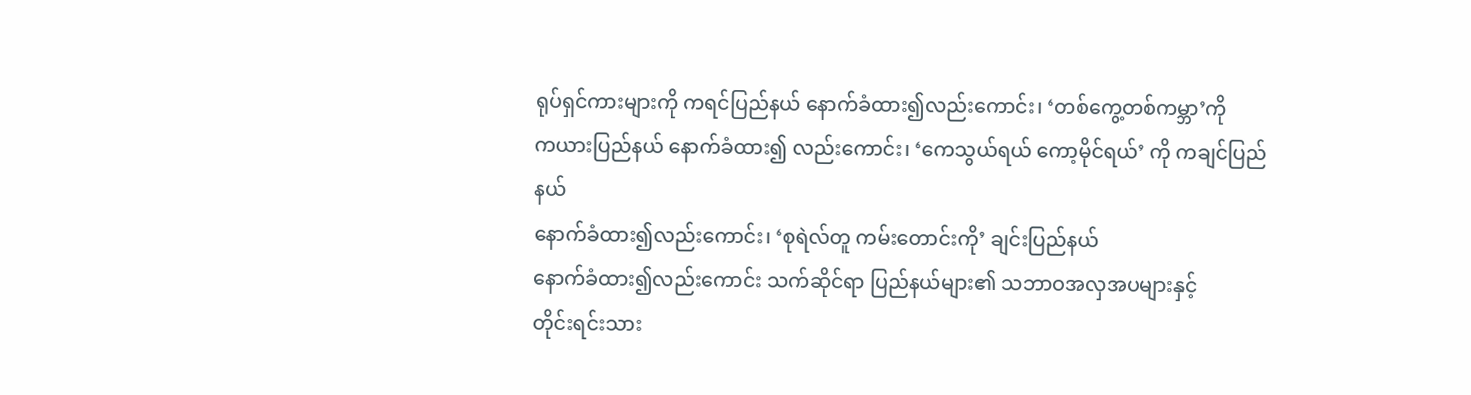ရုပ်ရှင်ကားများကို ကရင်ပြည်နယ် နောက်ခံထား၍လည်းကောင်း၊ ‘တစ်ကွေ့တစ်ကမ္ဘာ’ကို
ကယားပြည်နယ် နောက်ခံထား၍ လည်းကောင်း၊ ‘ကေသွယ်ရယ် ကော့မိုင်ရယ်’ ကို ကချင်ပြည်နယ်
နောက်ခံထား၍လည်းကောင်း၊ ‘စုရဲလ်တူ ကမ်းတောင်းကို’ ချင်းပြည်နယ်
နောက်ခံထား၍လည်းကောင်း သက်ဆိုင်ရာ ပြည်နယ်များ၏ သဘာဝအလှအပများနှင့်
တိုင်းရင်းသား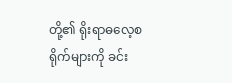တို့၏ ရိုးရာဓလေ့စရိုက်များကို ခင်း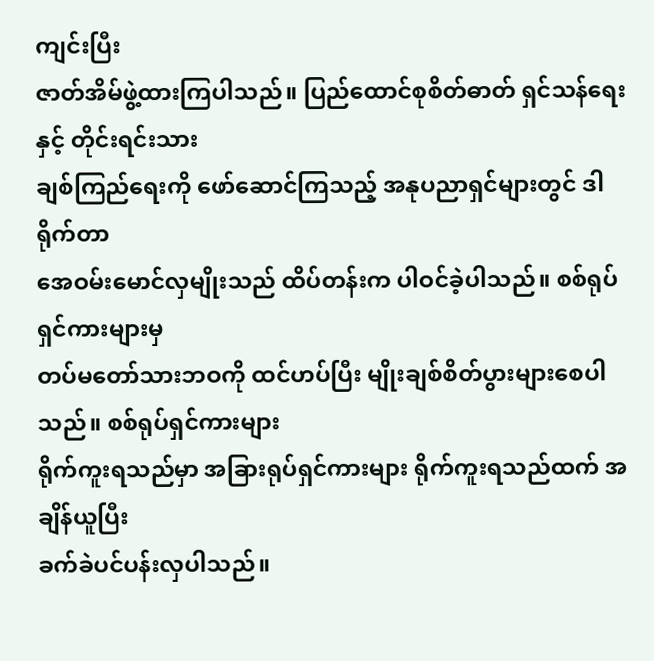ကျင်းပြီး
ဇာတ်အိမ်ဖွဲ့ထားကြပါသည်။ ပြည်ထောင်စုစိတ်ဓာတ် ရှင်သန်ရေးနှင့် တိုင်းရင်းသား
ချစ်ကြည်ရေးကို ဖော်ဆောင်ကြသည့် အနုပညာရှင်များတွင် ဒါရိုက်တာ
အေဝမ်းမောင်လှမျိုးသည် ထိပ်တန်းက ပါဝင်ခဲ့ပါသည်။ စစ်ရုပ်ရှင်ကားများမှ
တပ်မတော်သားဘဝကို ထင်ဟပ်ပြီး မျိုးချစ်စိတ်ပွားများစေပါသည်။ စစ်ရုပ်ရှင်ကားများ
ရိုက်ကူးရသည်မှာ အခြားရုပ်ရှင်ကားများ ရိုက်ကူးရသည်ထက် အချိန်ယူပြီး
ခက်ခဲပင်ပန်းလှပါသည်။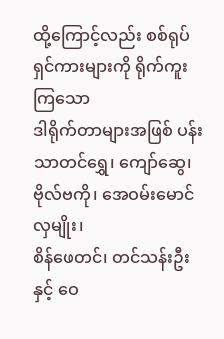ထို့ကြောင့်လည်း စစ်ရုပ်ရှင်ကားများကို ရိုက်ကူးကြသော
ဒါရိုက်တာများအဖြစ် ပန်းသာတင်ရွှေ၊ ကျော်ဆွေ၊ ဗိုလ်ဗကို၊ အေဝမ်းမောင်လှမျိုး၊
စိန်ဖေတင်၊ တင်သန်းဦးနှင့် ဝေ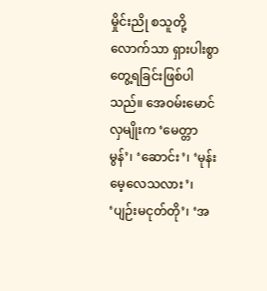မှိုင်းညို စသူတို့လောက်သာ ရှားပါးစွာ
တွေ့ရခြင်းဖြစ်ပါသည်။ အေဝမ်းမောင်လှမျိုးက ‘မေတ္တာမွန်’၊ ‘ဆောင်း’၊ ‘မုန်းမေ့လေသလား’၊
‘ပျဉ်းမငုတ်တို’၊ ‘အ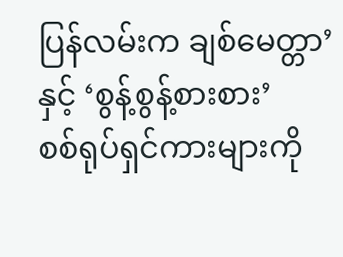ပြန်လမ်းက ချစ်မေတ္တာ’ နှင့် ‘စွန့်စွန့်စားစား’
စစ်ရုပ်ရှင်ကားများကို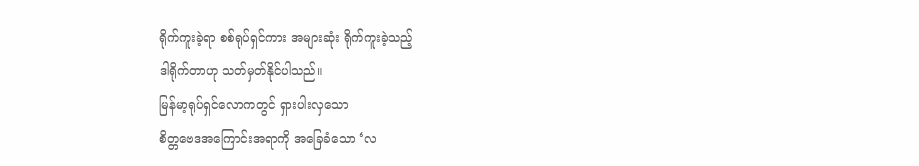ရိုက်ကူးခဲ့ရာ စစ်ရုပ်ရှင်ကား အများဆုံး ရိုက်ကူးခဲ့သည့်
ဒါရိုက်တာဟု သတ်မှတ်နိုင်ပါသည်။
မြန်မာ့ရုပ်ရှင်လောကတွင် ရှားပါးလှသော
စိတ္တဗေဒအကြောင်းအရာကို အခြေခံသော ‘လ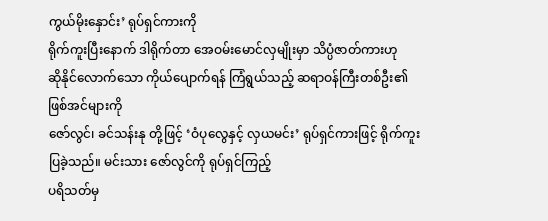ကွယ်မိုးနှောင်း’ ရုပ်ရှင်ကားကို
ရိုက်ကူးပြီးနောက် ဒါရိုက်တာ အေဝမ်းမောင်လှမျိုးမှာ သိပ္ပံဇာတ်ကားဟု
ဆိုနိုင်လောက်သော ကိုယ်ပျောက်ရန် ကြံရွယ်သည့် ဆရာဝန်ကြီးတစ်ဦး၏ ဖြစ်အင်များကို
ဇော်လွင်၊ ခင်သန်းနု တို့ဖြင့် ‘ဝံပုလွေနှင့် လှယမင်း’ ရုပ်ရှင်ကားဖြင့် ရိုက်ကူးပြခဲ့သည်။ မင်းသား ဇော်လွင်ကို ရုပ်ရှင်ကြည့်
ပရိသတ်မှ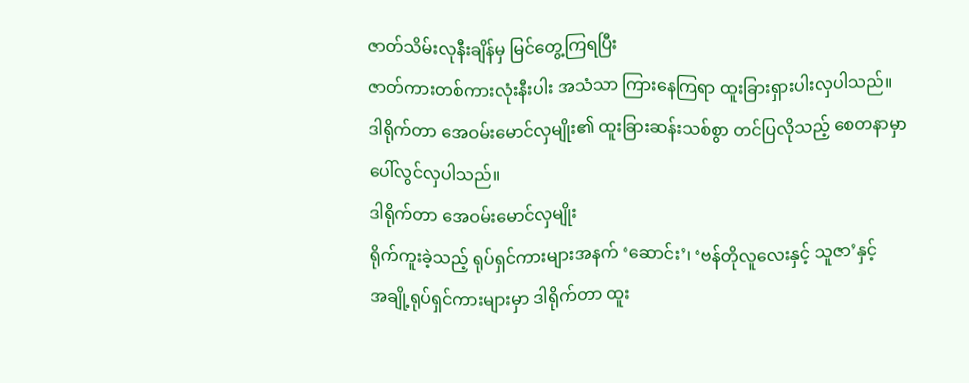ဇာတ်သိမ်းလုနီးချိန်မှ မြင်တွေ့ကြရပြီး
ဇာတ်ကားတစ်ကားလုံးနီးပါး အသံသာ ကြားနေကြရာ ထူးခြားရှားပါးလှပါသည်။
ဒါရိုက်တာ အေဝမ်းမောင်လှမျိုး၏ ထူးခြားဆန်းသစ်စွာ တင်ပြလိုသည့် စေတနာမှာ
ပေါ်လွင်လှပါသည်။
ဒါရိုက်တာ အေဝမ်းမောင်လှမျိုး
ရိုက်ကူးခဲ့သည့် ရုပ်ရှင်ကားများအနက် ‘ဆောင်း’၊ ‘ဗန်တိုလူလေးနှင့် သူဇာ’နှင့်
အချို့ရုပ်ရှင်ကားများမှာ ဒါရိုက်တာ ထူး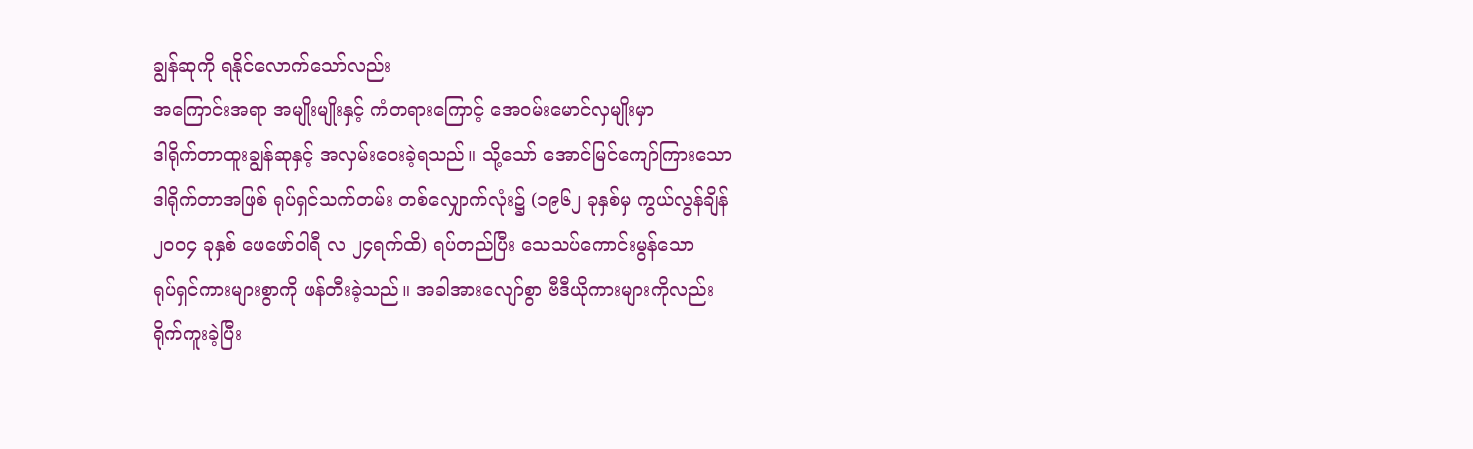ချွန်ဆုကို ရနိုင်လောက်သော်လည်း
အကြောင်းအရာ အမျိုးမျိုးနှင့် ကံတရားကြောင့် အေဝမ်းမောင်လှမျိုးမှာ
ဒါရိုက်တာထူးချွန်ဆုနှင့် အလှမ်းဝေးခဲ့ရသည်။ သို့သော် အောင်မြင်ကျော်ကြားသော
ဒါရိုက်တာအဖြစ် ရုပ်ရှင်သက်တမ်း တစ်လျှောက်လုံး၌ (၁၉၆၂ ခုနှစ်မှ ကွယ်လွန်ချိန်
၂ဝဝ၄ ခုနှစ် ဖေဖော်ဝါရီ လ ၂၄ရက်ထိ) ရပ်တည်ပြီး သေသပ်ကောင်းမွန်သော
ရုပ်ရှင်ကားများစွာကို ဖန်တီးခဲ့သည်။ အခါအားလျော်စွာ ဗီဒီယိုကားများကိုလည်း
ရိုက်ကူးခဲ့ပြီး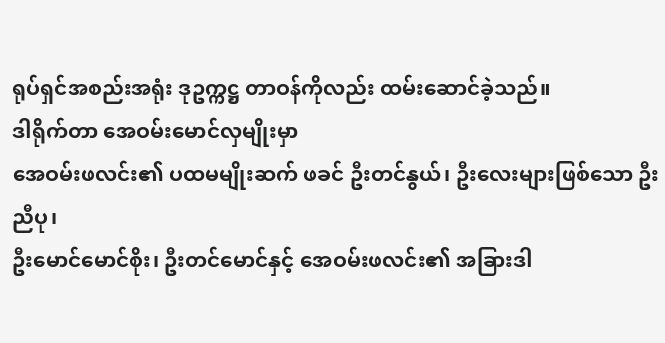ရုပ်ရှင်အစည်းအရုံး ဒုဥက္ကဋ္ဌ တာဝန်ကိုလည်း ထမ်းဆောင်ခဲ့သည်။
ဒါရိုက်တာ အေဝမ်းမောင်လှမျိုးမှာ
အေဝမ်းဖလင်း၏ ပထမမျိုးဆက် ဖခင် ဦးတင်နွယ်၊ ဦးလေးများဖြစ်သော ဦးညီပု၊
ဦးမောင်မောင်စိုး၊ ဦးတင်မောင်နှင့် အေဝမ်းဖလင်း၏ အခြားဒါ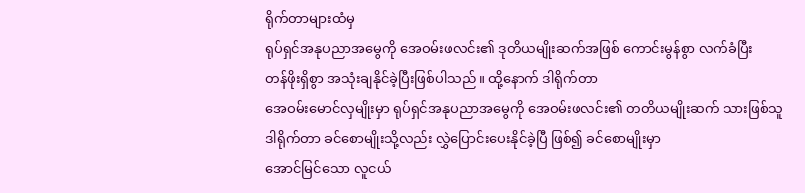ရိုက်တာများထံမှ
ရုပ်ရှင်အနုပညာအမွေကို အေဝမ်းဖလင်း၏ ဒုတိယမျိုးဆက်အဖြစ် ကောင်းမွန်စွာ လက်ခံပြီး
တန်ဖိုးရှိစွာ အသုံးချနိုင်ခဲ့ပြီးဖြစ်ပါသည်။ ထို့နောက် ဒါရိုက်တာ
အေဝမ်းမောင်လှမျိုးမှာ ရုပ်ရှင်အနုပညာအမွေကို အေဝမ်းဖလင်း၏ တတိယမျိုးဆက် သားဖြစ်သူ
ဒါရိုက်တာ ခင်စောမျိုးသို့လည်း လွှဲပြောင်းပေးနိုင်ခဲ့ပြီ ဖြစ်၍ ခင်စောမျိုးမှာ
အောင်မြင်သော လူငယ်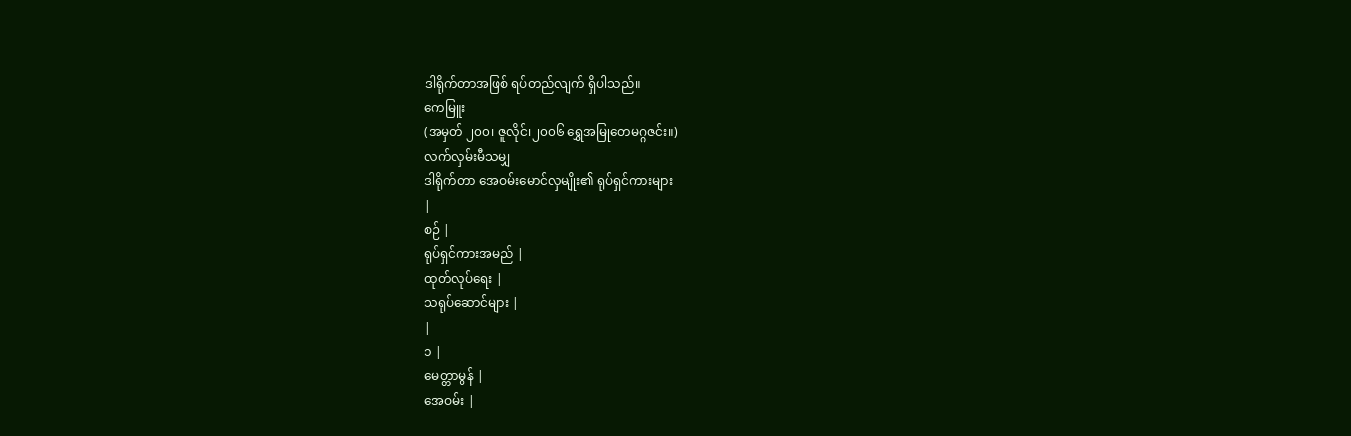ဒါရိုက်တာအဖြစ် ရပ်တည်လျက် ရှိပါသည်။
ကေမြူး
(အမှတ် ၂၀၀၊ ဇူလိုင်၊၂၀၀၆ ရွှေအမြုတေမဂ္ဂဇင်း။)
လက်လှမ်းမီသမျှ
ဒါရိုက်တာ အေဝမ်းမောင်လှမျိုး၏ ရုပ်ရှင်ကားများ
|
စဉ် |
ရုပ်ရှင်ကားအမည် |
ထုတ်လုပ်ရေး |
သရုပ်ဆောင်များ |
|
၁ |
မေတ္တာမွန် |
အေဝမ်း |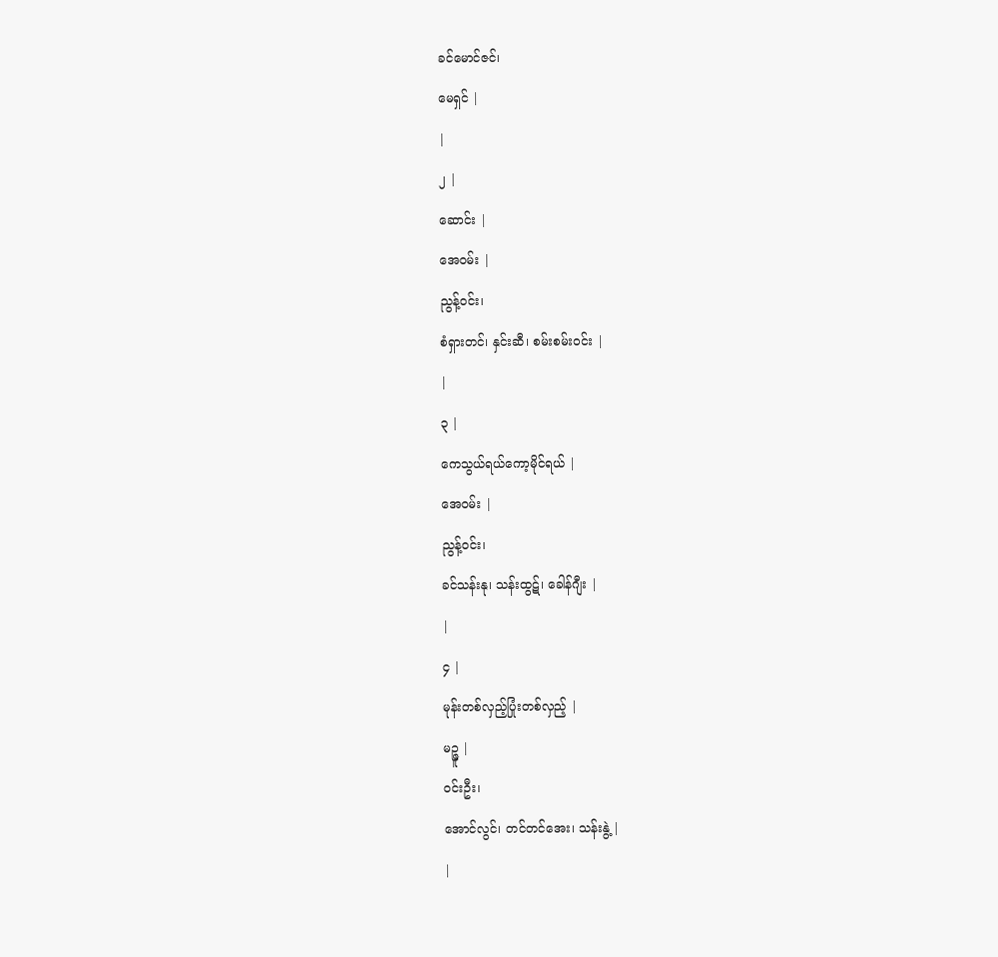ခင်မောင်ဇင်၊
မေရှင် |
|
၂ |
ဆောင်း |
အေဝမ်း |
ညွန့်ဝင်း၊
စံရှားတင်၊ နှင်းဆီ၊ စမ်းစမ်းဝင်း |
|
၃ |
ကေသွယ်ရယ်ကော့မိုင်ရယ် |
အေဝမ်း |
ညွန့်ဝင်း၊
ခင်သန်းနု၊ သန်းထွဋ်၊ ခေါန်ဂျီး |
|
၄ |
မုန်းတစ်လှည့်ပြုံးတစ်လှည့် |
မဉ္ဇူ |
ဝင်းဦး၊
အောင်လွင်၊ တင်တင်အေး၊ သန်းနွဲ့ |
|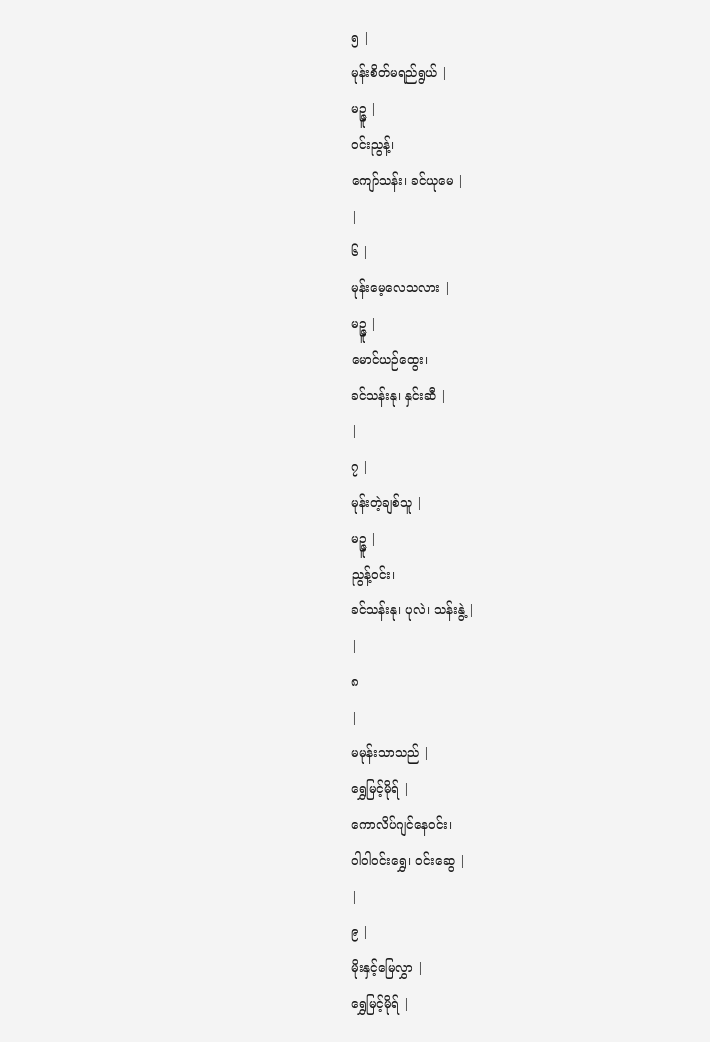၅ |
မုန်းစိတ်မရည်ရွယ် |
မဉ္ဇူ |
ဝင်းညွန့်၊
ကျော်သန်း၊ ခင်ယုမေ |
|
၆ |
မုန်းမေ့လေသလား |
မဉ္ဇူ |
မောင်ယဉ်ထွေး၊
ခင်သန်းနု၊ နှင်းဆီ |
|
၇ |
မုန်းတဲ့ချစ်သူ |
မဉ္ဇူ |
ညွန့်ဝင်း၊
ခင်သန်းနု၊ ပုလဲ၊ သန်းနွဲ့ |
|
၈
|
မမုန်းသာသည် |
ရွှေမြင့်မိုရ် |
ကောလိပ်ဂျင်နေဝင်း၊
ဝါဝါဝင်းရွှေ၊ ဝင်းဆွေ |
|
၉ |
မိုးနှင့်မြေလွှာ |
ရွှေမြင့်မိုရ် |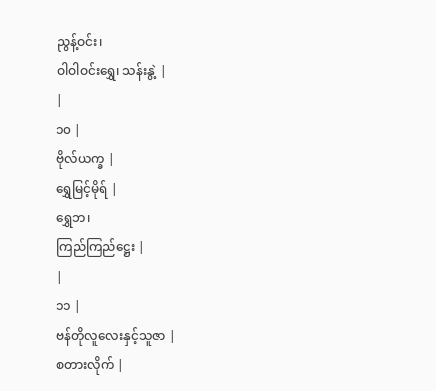ညွန့်ဝင်း၊
ဝါဝါဝင်းရွှေ၊ သန်းနွဲ့ |
|
၁၀ |
ဗိုလ်ယက္ခ |
ရွှေမြင့်မိုရ် |
ရွှေဘ၊
ကြည်ကြည်ဋ္ဌေး |
|
၁၁ |
ဗန်တိုလူလေးနှင့်သူဇာ |
စတားလိုက် |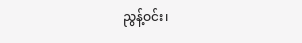ညွန့်ဝင်း၊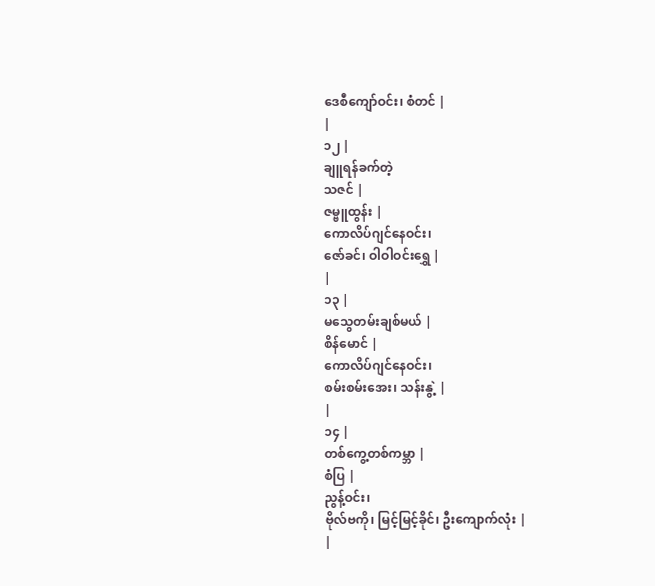ဒေစီကျော်ဝင်း၊ စံတင် |
|
၁၂ |
ချူရန်ခက်တဲ့
သဇင် |
ဇမ္ဗူထွန်း |
ကောလိပ်ဂျင်နေဝင်း၊
ဇော်ခင်၊ ဝါဝါဝင်းရွှေ |
|
၁၃ |
မသွေတမ်းချစ်မယ် |
စိန်မောင် |
ကောလိပ်ဂျင်နေဝင်း၊
စမ်းစမ်းအေး၊ သန်းနွဲ့ |
|
၁၄ |
တစ်ကွေ့တစ်ကမ္ဘာ |
စံပြ |
ညွန့်ဝင်း၊
ဗိုလ်ဗကို၊ မြင့်မြင့်ခိုင်၊ ဦးကျောက်လုံး |
|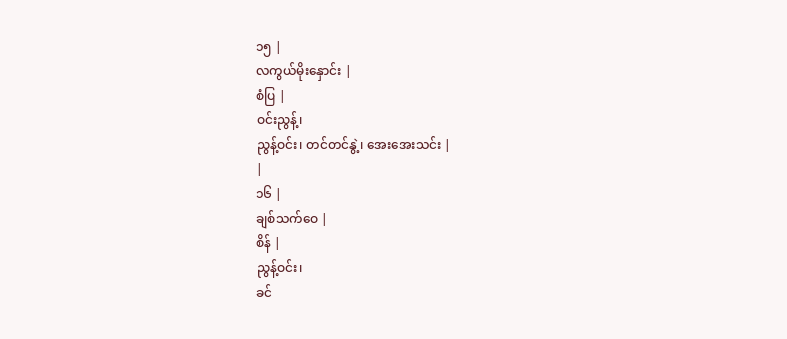၁၅ |
လကွယ်မိုးနှောင်း |
စံပြ |
ဝင်းညွန့်၊
ညွန့်ဝင်း၊ တင်တင်နွဲ့၊ အေးအေးသင်း |
|
၁၆ |
ချစ်သက်ဝေ |
စိန် |
ညွန့်ဝင်း၊
ခင်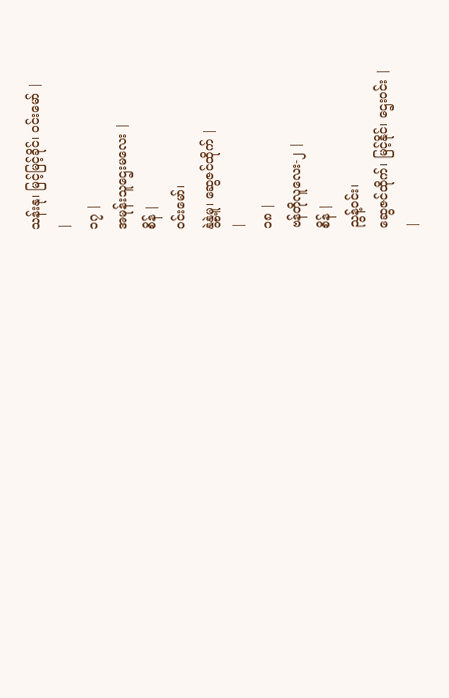သန်းနု၊ မြင့်မြင့်ခိုင်၊ ဝင်းမော် |
|
၁၇ |
အမုန်းသူဌေးမလေး |
စိန် |
ဝင်းမော်၊
နွဲ့နွဲ့မူ၊ ဆွေဇင်ထိုက် |
|
၁၈ |
ဗန်တိုလူလေး-၂ |
စိန် |
ညွန့်ဝင်း၊
ဆွေဇင်ထိုက်၊ မြင့်နိုင်၊ ဌေးဝင်း |
|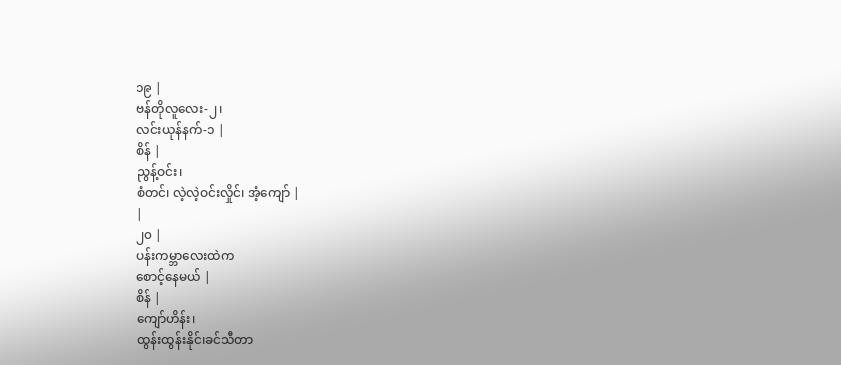၁၉ |
ဗန်တိုလူလေး-၂၊
လင်းယုန်နက်-၁ |
စိန် |
ညွန့်ဝင်း၊
စံတင်၊ လဲ့လဲ့ဝင်းလှိုင်၊ အံ့ကျော် |
|
၂၀ |
ပန်းကမ္ဘာလေးထဲက
စောင့်နေမယ် |
စိန် |
ကျော်ဟိန်း၊
ထွန်းထွန်းနိုင်၊ခင်သီတာ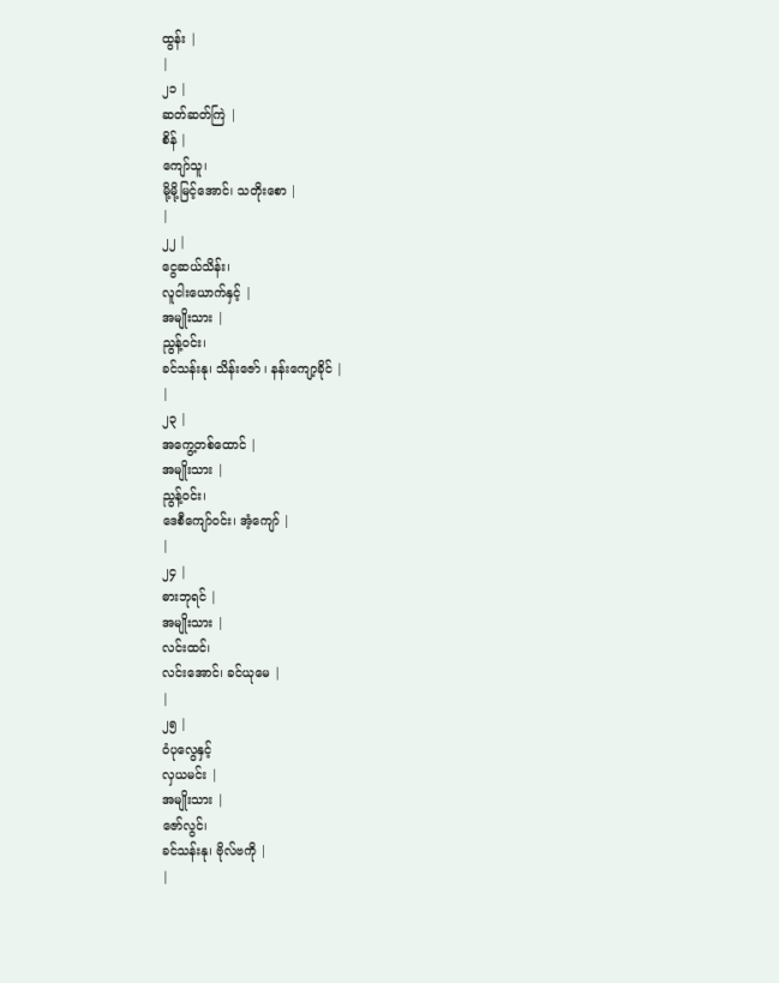ထွန်း |
|
၂၁ |
ဆတ်ဆတ်ကြဲ |
စိန် |
ကျော်သူ၊
မို့မို့မြင့်အောင်၊ သတိုးစော |
|
၂၂ |
ငွေဆယ်သိန်း၊
လူငါးယောက်နှင့် |
အမျိုးသား |
ညွန့်ဝင်း၊
ခင်သန်းနု၊ သိန်းဇော် ၊ နန်းကျော့ခိုင် |
|
၂၃ |
အကွေ့တစ်ထောင် |
အမျိုးသား |
ညွန့်ဝင်း၊
ဒေစီကျော်ဝင်း၊ အံ့ကျော် |
|
၂၄ |
ဓားဘုရင် |
အမျိုးသား |
လင်းထင်၊
လင်းအောင်၊ ခင်ယုမေ |
|
၂၅ |
ဝံပုလွေနှင့်
လှယမင်း |
အမျိုးသား |
ဇော်လွင်၊
ခင်သန်းနု၊ ဗိုလ်ဗကို |
|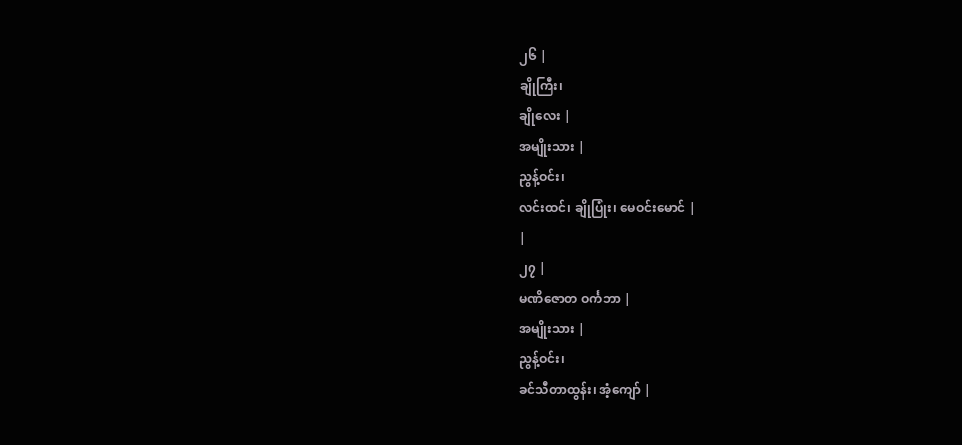၂၆ |
ချိုကြီး၊
ချိုလေး |
အမျိုးသား |
ညွန့်ဝင်း၊
လင်းထင်၊ ချိုပြုံး၊ မေဝင်းမောင် |
|
၂၇ |
မဏိဇောတ ဝင်္ကဘာ |
အမျိုးသား |
ညွန့်ဝင်း၊
ခင်သီတာထွန်း၊ အံ့ကျော် |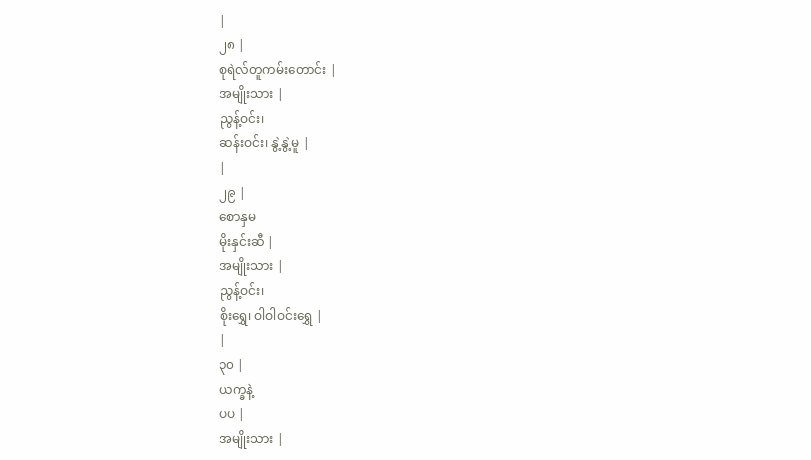|
၂၈ |
စုရဲလ်တူကမ်းတောင်း |
အမျိုးသား |
ညွန့်ဝင်း၊
ဆန်းဝင်း၊ နွဲ့နွဲ့မူ |
|
၂၉ |
စောနှမ
မိုးနှင်းဆီ |
အမျိုးသား |
ညွန့်ဝင်း၊
စိုးရွှေ၊ ဝါဝါဝင်းရွှေ |
|
၃၀ |
ယက္ခနဲ့
ပပ |
အမျိုးသား |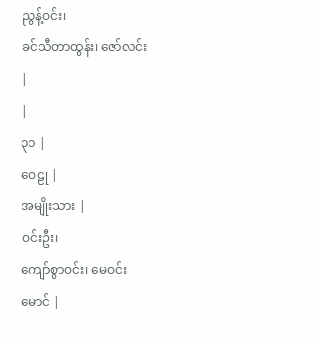ညွန့်ဝင်း၊
ခင်သီတာထွန်း၊ ဇော်လင်း |
|
၃၁ |
ဝေဠု |
အမျိုးသား |
ဝင်းဦး၊
ကျော်စွာဝင်း၊ မေဝင်းမောင် |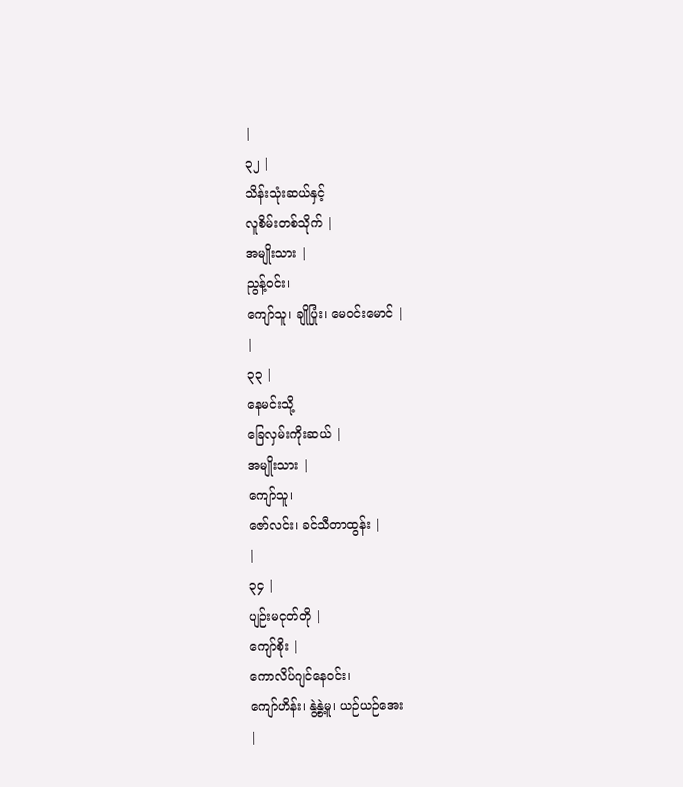|
၃၂ |
သိန်းသုံးဆယ်နှင့်
လူစိမ်းတစ်သိုက် |
အမျိုးသား |
ညွန့်ဝင်း၊
ကျော်သူ၊ ချိုပြုံး၊ မေဝင်းမောင် |
|
၃၃ |
နေမင်းသို့
ခြေလှမ်းကိုးဆယ် |
အမျိုးသား |
ကျော်သူ၊
ဇော်လင်း၊ ခင်သီတာထွန်း |
|
၃၄ |
ပျဉ်းမငုတ်တို |
ကျော်စိုး |
ကောလိပ်ဂျင်နေဝင်း၊
ကျော်ဟိန်း၊ နွဲ့နွဲ့မူ၊ ယဉ်ယဉ်အေး
|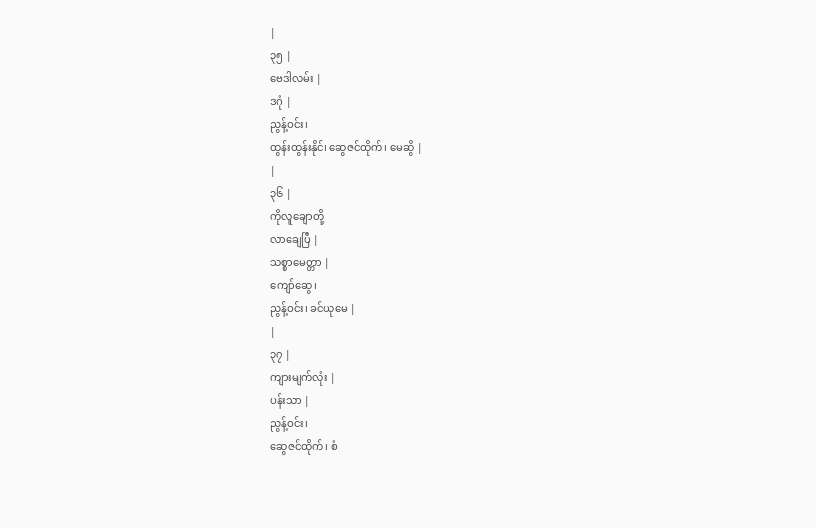|
၃၅ |
ဗေဒါလမ်း |
ဒဂုံ |
ညွန့်ဝင်း၊
ထွန်းထွန်းနိုင်၊ ဆွေဇင်ထိုက်၊ မေဆွိ |
|
၃၆ |
ကိုလူချောတို့
လာချေပြီ |
သစ္စာမေတ္တာ |
ကျော်ဆွေ၊
ညွန့်ဝင်း၊ ခင်ယုမေ |
|
၃၇ |
ကျားမျက်လုံး |
ပန်းသာ |
ညွန့်ဝင်း၊
ဆွေဇင်ထိုက်၊ စံ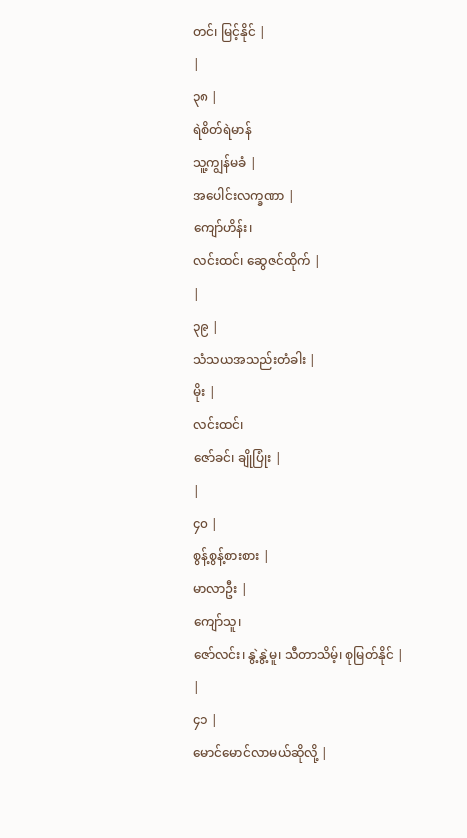တင်၊ မြင့်နိုင် |
|
၃၈ |
ရဲစိတ်ရဲမာန်
သူ့ကျွန်မခံ |
အပေါင်းလက္ခဏာ |
ကျော်ဟိန်း၊
လင်းထင်၊ ဆွေဇင်ထိုက် |
|
၃၉ |
သံသယအသည်းတံခါး |
မိုး |
လင်းထင်၊
ဇော်ခင်၊ ချိုပြုံး |
|
၄၀ |
စွန့်စွန့်စားစား |
မာလာဦး |
ကျော်သူ၊
ဇော်လင်း၊ နွဲ့နွဲ့မူ၊ သီတာသိမ့်၊ စုမြတ်နိုင် |
|
၄၁ |
မောင်မောင်လာမယ်ဆိုလို့ |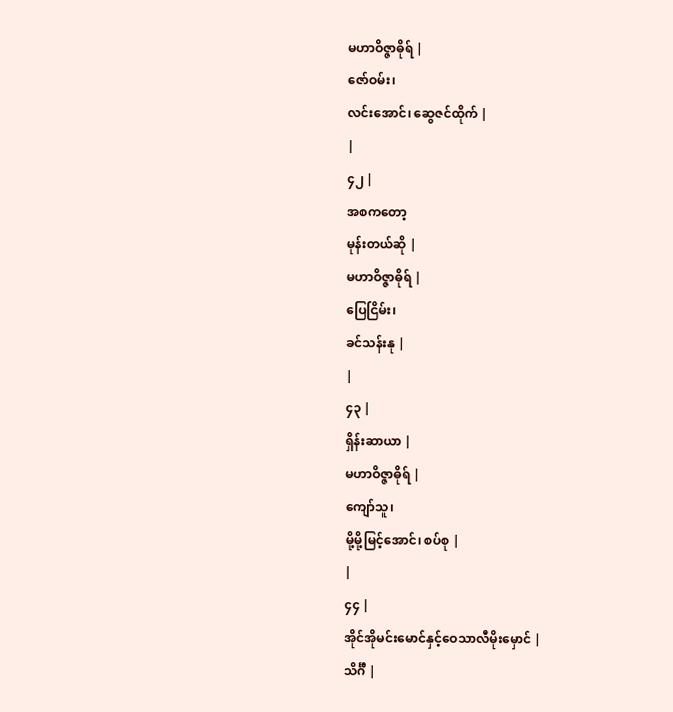မဟာဝိဇ္ဇာဓိုရ် |
ဇော်ဝမ်း၊
လင်းအောင်၊ ဆွေဇင်ထိုက် |
|
၄၂ |
အစကတော့
မုန်းတယ်ဆို |
မဟာဝိဇ္ဇာဓိုရ် |
ပြေငြိမ်း၊
ခင်သန်းနု |
|
၄၃ |
ရှိန်းဆာယာ |
မဟာဝိဇ္ဇာဓိုရ် |
ကျော်သူ၊
မို့မို့မြင့်အောင်၊ စပ်စု |
|
၄၄ |
အိုင်အိုမင်းမောင်နှင့်ဝေသာလီမိုးမှောင် |
သိင်္ဂီ |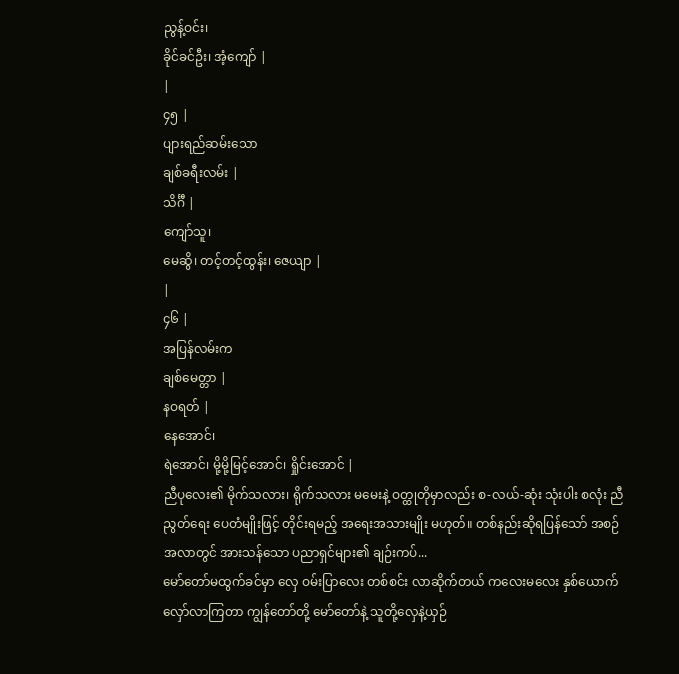ညွန့်ဝင်း၊
ခိုင်ခင်ဦး၊ အံ့ကျော် |
|
၄၅ |
ပျားရည်ဆမ်းသော
ချစ်ခရီးလမ်း |
သိင်္ဂီ |
ကျော်သူ၊
မေဆွိ၊ တင့်တင့်ထွန်း၊ ဇေယျာ |
|
၄၆ |
အပြန်လမ်းက
ချစ်မေတ္တာ |
နဝရတ် |
နေအောင်၊
ရဲအောင်၊ မို့မို့မြင့်အောင်၊ ရှိုင်းအောင် |
ညီပုလေး၏ မိုက်သလား၊ ရိုက်သလား မမေးနဲ့ ဝတ္ထုတိုမှာလည်း စ-လယ်-ဆုံး သုံးပါး စလုံး ညီညွတ်ရေး ပေတံမျိုးဖြင့် တိုင်းရမည့် အရေးအသားမျိုး မဟုတ်။ တစ်နည်းဆိုရပြန်သော် အစဉ်အလာတွင် အားသန်သော ပညာရှင်များ၏ ချဉ်းကပ်...
မော်တော်မထွက်ခင်မှာ လှေ ဝမ်းပြာလေး တစ်စင်း လာဆိုက်တယ် ကလေးမလေး နှစ်ယောက် လှော်လာကြတာ ကျွန်တော်တို့ မော်တော်နဲ့ သူတို့လှေနဲ့ယှဉ်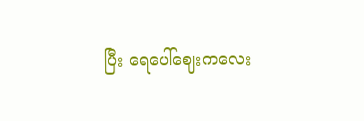ပြီး ရေပေါ်ဈေးကလေး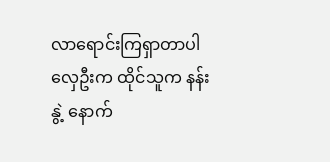လာရောင်းကြရှာတာပါ လှေဦးက ထိုင်သူက နန်းနွဲ့ နောက်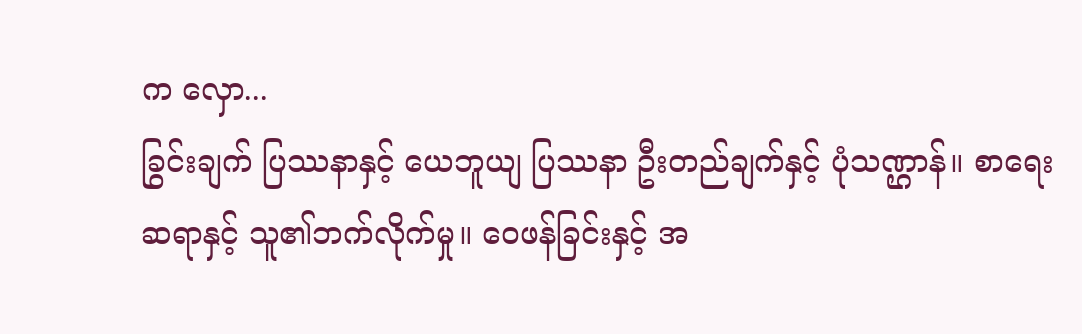က လှော...
ခြွင်းချက် ပြဿနာနှင့် ယေဘူယျ ပြဿနာ ဦးတည်ချက်နှင့် ပုံသဏ္ဌာန်။ စာရေးဆရာနှင့် သူ၏ဘက်လိုက်မှု။ ဝေဖန်ခြင်းနှင့် အ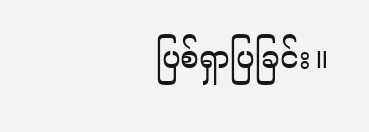ပြစ်ရှာပြခြင်း။